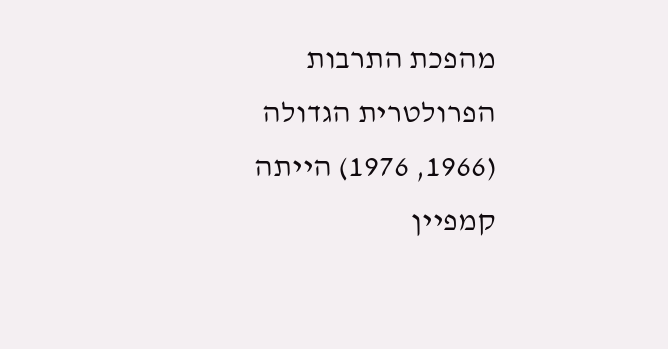מהפכת התרבות הפרולטרית הגדולה (1966, 1976) הייתה קמפיין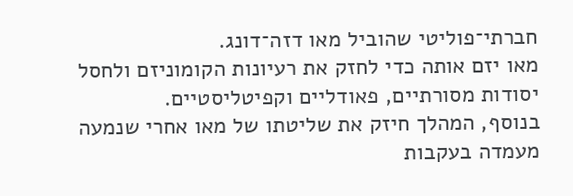חברתי־פוליטי שהוביל מאו דזה־דונג.
מאו יזם אותה כדי לחזק את רעיונות הקומוניזם ולחסל יסודות מסורתיים, פאודליים וקפיטליסטיים.
בנוסף, המהלך חיזק את שליטתו של מאו אחרי שנמעה מעמדה בעקבות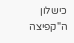כישלון ה"קפיצה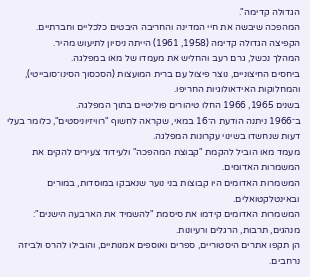הגדולה קדימה".
המהפכה שיבשה את חיי המדינה והחריבה היבטים כלכליים וחברתיים.
הקפיצה הגדולה קדימה (1958, 1961) הייתה ניסיון לתיעוש מהיר.
המהלך נכשל, גרם רעב והחליש את מעמדו של מאו במפלגה.
ביחסים החיצוניים, נוצר פיצול עם ברית המועצות (הסכסוך הסינו־סובייטי), והמחלוקות האידאולוגיות החריפו.
בשנים 1965, 1966 החלו טיהורים פוליטיים בתוך המפלגה.
ב־1966 ניתנה הודעת ה־16 במאי, שקראה לחשוף "רוויזיוניסטים", כלומר בעלי דעות שנחשדו בשינוי עקרונות המפלגה.
מעמד מאו הוביל להקמת "קבוצת המהפכה" ולעידוד צעירים להקים את המשמרות האדומים.
המשמרות האדומים היו קבוצות בני נוער שנאבקו במוסדות, במורים ובאינטלקטואלים.
המשמרות האדומים קידמו את סיסמת "להשמיד את הארבעה הישנים": מנהגים, תרבות, הרגלים ורעיונות.
הן תקפו אתרים היסטוריים, ספרים ואוספים אמנותיים, והובילו להרס ולביזה נרחבים.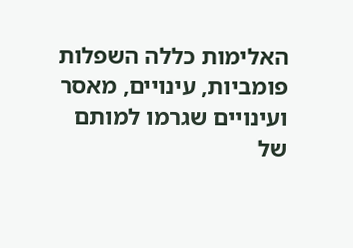האלימות כללה השפלות פומביות, עינויים, מאסר ועינויים שגרמו למותם של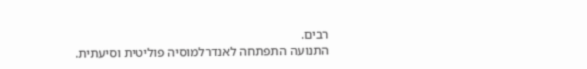רבים.
התנועה התפתחה לאנדרלמוסיה פוליטית וסיעתית.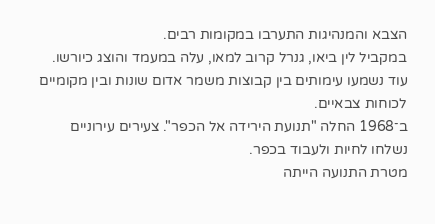הצבא והמנהיגות התערבו במקומות רבים.
במקביל לין ביאו, גנרל קרוב למאו, עלה במעמד והוצג כיורשו.
עוד נשמעו עימותים בין קבוצות משמר אדום שונות ובין מקומיים לכוחות צבאיים.
ב־1968 החלה "תנועת הירידה אל הכפר". צעירים עירוניים נשלחו לחיות ולעבוד בכפר.
מטרת התנועה הייתה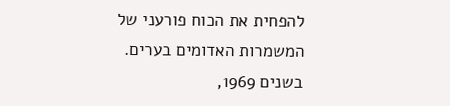להפחית את הכוח פורעני של המשמרות האדומים בערים.
בשנים 1969,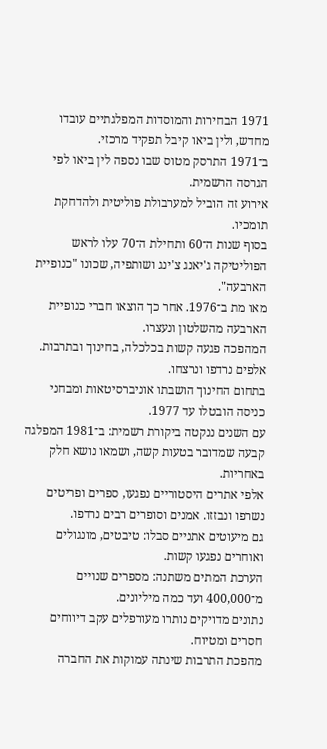1971 הבחירות והמוסדות המפלגתיים עובדו מחדש, ולין ביאו קיבל תפקיד מרכזי.
ב־1971 התרסק מטוס שבו נספה לין ביאו לפי הגרסה הרשמית.
אירוע זה הוביל למערבולת פוליטית ולהדחקת תומכיו.
בסוף שנות ה־60 ותחילת ה־70 עלו לראש הפוליטיקה ג'יאנג צ'ינג ושותפיה, שכונו "כנופיית הארבעה".
מאו מת ב־1976. אחר כך הוצאו חברי כנופיית הארבעה מהשלטון ונעצרו.
המהפכה פגעה קשות בכלכלה, בחינוך ובתרבות. אלפים נרדפו ונרצחו.
בתחום החינוך הושבתו אוניברסיטאות ומבחני כניסה הובטלו עד 1977.
עם השנים ננקטה ביקורת רשמית: ב־1981 המפלגה קבעה שמדובר בטעות קשה, ושמאו נושא חלק באחריות.
אלפי אתרים היסטוריים נפגעו, ספרים ופריטים נשרפו ונבזזו. אמנים וסופרים רבים נרדפו.
גם מיעוטים אתניים סבלו: טיבטים, מונגולים ואוחרים נפגעו קשות.
הערכת המתים משתנה: מספרים שנויים מ־400,000 ועד כמה מיליונים.
נתונים מדויקים נותרו מעורפלים עקב דיווחים חסרים ומטיוח.
מהפכת התרבות שינתה עמוקות את החברה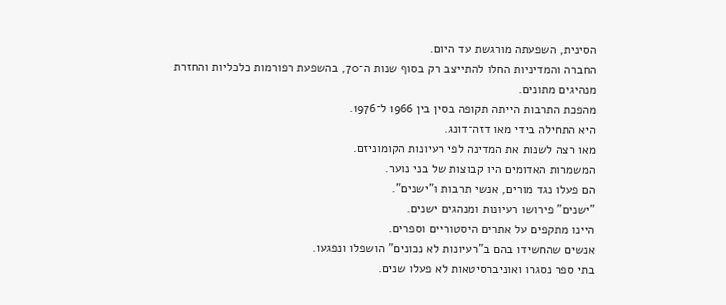הסינית, השפעתה מורגשת עד היום.
החברה והמדיניות החלו להתייצב רק בסוף שנות ה־70, בהשפעת רפורמות כלכליות והחזרת מנהיגים מתונים.
מהפכת התרבות הייתה תקופה בסין בין 1966 ל־1976.
היא התחילה בידי מאו דזה־דונג.
מאו רצה לשנות את המדינה לפי רעיונות הקומוניזם.
המשמרות האדומים היו קבוצות של בני נוער.
הם פעלו נגד מורים, אנשי תרבות ו"ישנים".
"ישנים" פירושו רעיונות ומנהגים ישנים.
היינו מתקפים על אתרים היסטוריים וספרים.
אנשים שהחשידו בהם ב"רעיונות לא נכונים" הושפלו ונפגעו.
בתי ספר נסגרו ואוניברסיטאות לא פעלו שנים.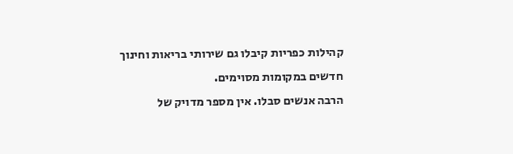קהילות כפריות קיבלו גם שירותי בריאות וחינוך חדשים במקומות מסוימים.
הרבה אנשים סבלו. אין מספר מדויק של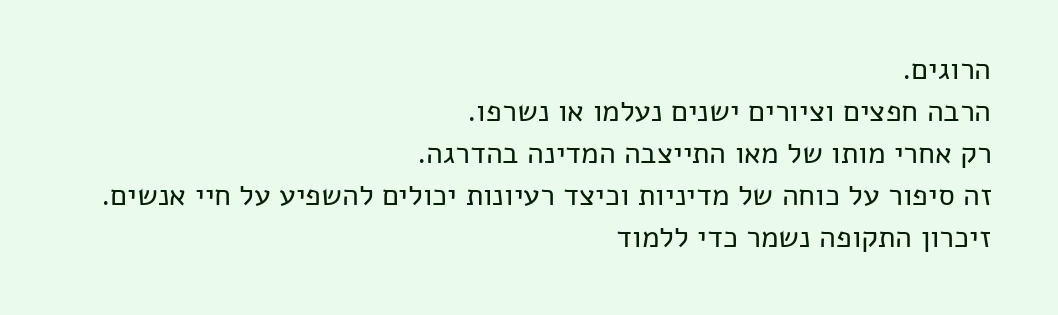הרוגים.
הרבה חפצים וציורים ישנים נעלמו או נשרפו.
רק אחרי מותו של מאו התייצבה המדינה בהדרגה.
זה סיפור על כוחה של מדיניות וכיצד רעיונות יכולים להשפיע על חיי אנשים.
זיכרון התקופה נשמר כדי ללמוד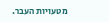מטעויות העבר.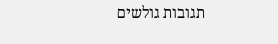תגובות גולשים